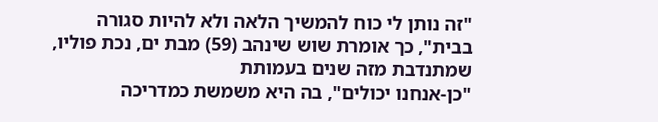"זה נותן לי כוח להמשיך הלאה ולא להיות סגורה בבית", כך אומרת שוש שינהב (59) מבת ים, נכת פוליו, שמתנדבת מזה שנים בעמותת
"כן-אנחנו יכולים", בה היא משמשת כמדריכה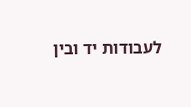לעבודות יד ובין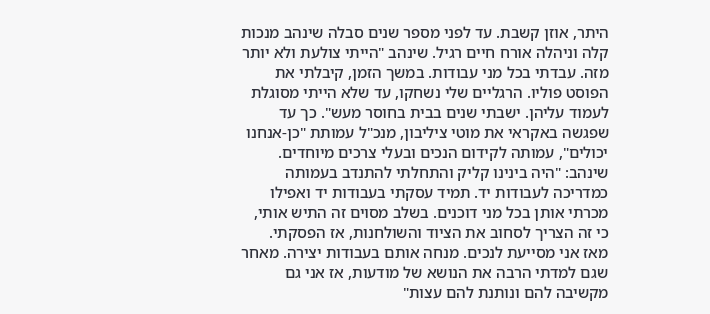היתר, אוזן קשבת. עד לפני מספר שנים סבלה שינהב מנכות קלה וניהלה אורח חיים רגיל. שינהב "הייתי צולעת ולא יותר מזה. עבדתי בכל מני עבודות. במשך הזמן, קיבלתי את הפוסט פוליו. הרגליים שלי נשחקו, עד שלא הייתי מסוגלת לעמוד עליהן. ישבתי שנים בבית בחוסר מעש". כך עד שפגשה באקראי את מוטי ציליבון, מנכ"ל עמותת "כן-אנחנו יכולים", עמותה לקידום הנכים ובעלי צרכים מיוחדים. שינהב: "היה בינינו קליק והתחלתי להתנדב בעמותה כמדריכה לעבודות יד. תמיד עסקתי בעבודות יד ואפילו מכרתי אותן בכל מני דוכנים. בשלב מסוים זה התיש אותי, כי זה הצריך לסחוב את הציוד והשולחנות, אז הפסקתי. מאז אני מסייעת לנכים. מנחה אותם בעבודות יצירה. מאחר שגם למדתי הרבה את הנושא של מודעות, אז אני גם מקשיבה להם ונותנת להם עצות"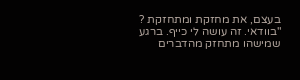בעצם, את מחזקת ומתחזקת ?
"בוודאי. זה עושה לי כייף. ברגע שמישהו מתחזק מהדברים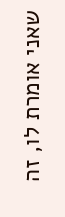שאני אומרת לו, זה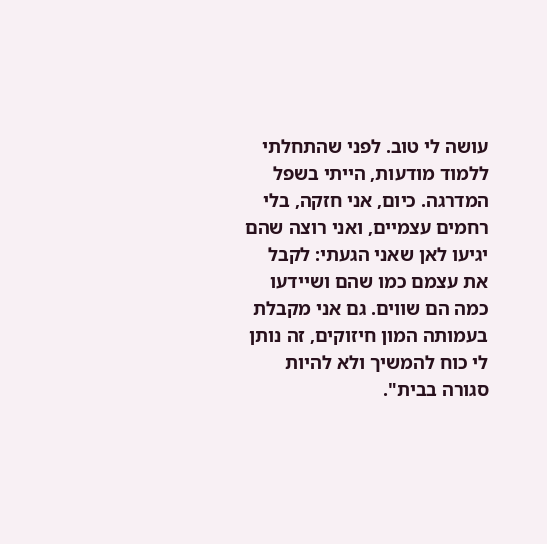עושה לי טוב. לפני שהתחלתי ללמוד מודעות, הייתי בשפל המדרגה. כיום, אני חזקה, בלי רחמים עצמיים, ואני רוצה שהם יגיעו לאן שאני הגעתי: לקבל את עצמם כמו שהם ושיידעו כמה הם שווים. גם אני מקבלת בעמותה המון חיזוקים, זה נותן לי כוח להמשיך ולא להיות סגורה בבית".